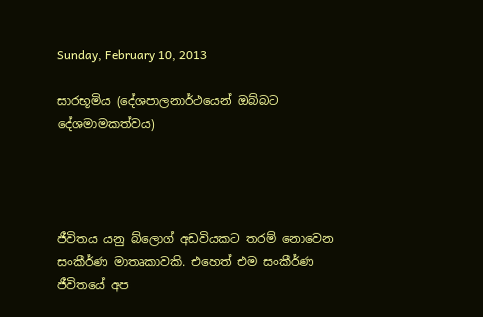Sunday, February 10, 2013

සාරභූමිය (දේශපාලනාර්ථයෙන් ඔබ්බට දේශමාමකත්වය)




ජීවිතය යනු බ්ලොග් අඩවියකට තරම් නොවෙන සංකීර්ණ මාතෘකාවකි. එහෙත් එම සංකීර්ණ ජීවිතයේ අප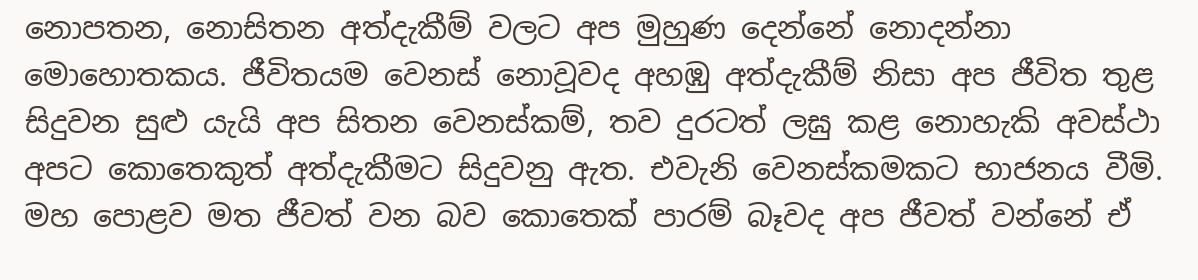නොපතන, නොසිතන අත්දැකීම් වලට අප මුහුණ දෙන්නේ නොදන්නා මොහොතකය. ජීවිතයම වෙනස් නොවූවද අහඹු අත්දැකීම් නිසා අප ජීවිත තුළ සිදුවන සුළු යැයි අප සිතන වෙනස්කම්, තව දුරටත් ලඝු කළ නොහැකි අවස්ථා අපට කොතෙකුත් අත්දැකීමට සිදුවනු ඇත. එවැනි වෙනස්කමකට භාජනය වීමි. මහ පොළව මත ජීවත් වන බව කොතෙක් පාරම් බෑවද අප ජීවත් වන්නේ ඒ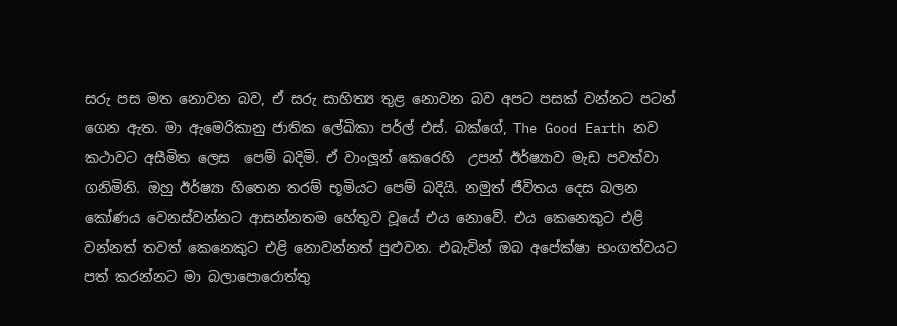සරු පස මත නොවන බව, ඒ සරු සාහිත්‍ය තුළ නොවන බව අපට පසක් වන්නට පටන් ගෙන ඇත. මා ඇමෙරිකානු ජාතික ලේඛිකා පර්ල් එස්. බක්ගේ, The Good Earth නව කථාවට අසීමිත ලෙස  පෙම් බදිමි. ඒ වාංලූන් කෙරෙහි  උපන් ඊර්ෂ්‍යාව මැඩ පවත්වා ගනිමිනි. ඔහු ඊර්ෂ්‍යා හිතෙන තරම් භූමියට පෙම් බදියි. නමුත් ජීවිතය දෙස බලන කෝණය වෙනස්වන්නට ආසන්නතම හේතුව වූයේ එය නොවේ. එය කෙනෙකුට එළි වන්නත් තවත් කෙනෙකුට එළි නොවන්නත් පුළුවන. එබැවින් ඔබ අපේක්ෂා භංගත්වයට පත් කරන්නට මා බලාපොරොත්තු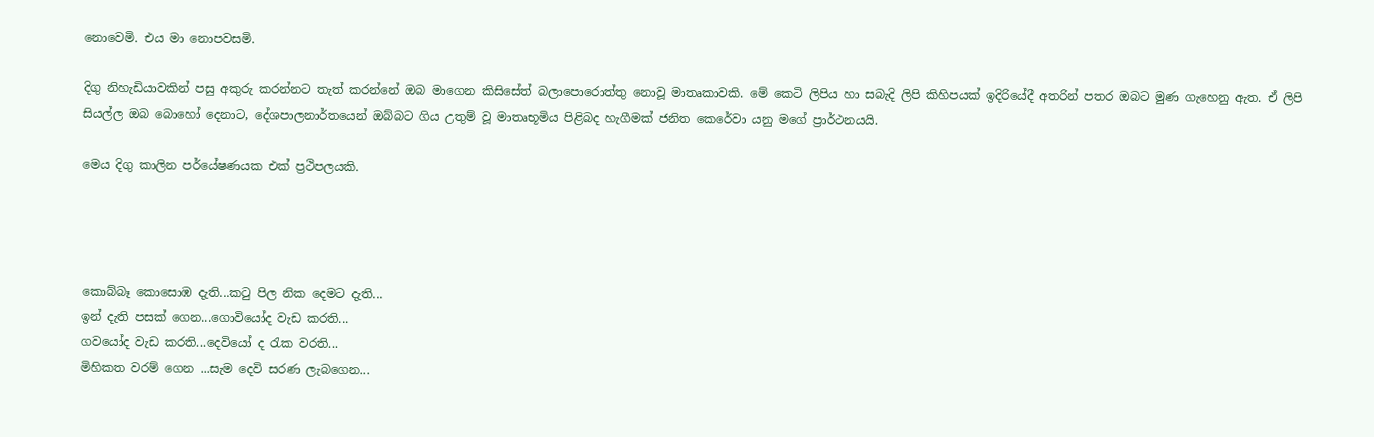නොවෙමි. එය මා නොපවසමි.

දිගු නිහැඩියාවකින් පසු අකුරු කරන්නට තැත් කරන්නේ ඔබ මාගෙන කිසිසේත් බලාපොරොත්තු නොවූ මාතෘකාවකි. මේ කෙටි ලිපිය හා සබැදි ලිපි කිහිපයක් ඉදිරියේදී අතරින් පතර ඔබට මුණ ගැහෙනු ඇත. ඒ ලිපි සියල්ල ඔබ බොහෝ දෙනාට, දේශපාලනාර්තයෙන් ඔබ්බට ගිය උතුම් වූ මාතෘභූමිය පිළිබද හැගීමක් ජනිත කෙරේවා යනු මගේ ප්‍රාර්ථනයයි.

මෙය දිගු කාලින පර්යේෂණයක එක් ප්‍රථිපලයකි.




කොබ්බෑ කොසොඹ දැති...කටු පිල නික දෙමට දැති...
ඉන් දැති පසක් ගෙන...ගොවියෝද වැඩ කරති...
ගවයෝද වැඩ කරති...දෙවියෝ ද රැක වරති...
මිහිකත වරම් ගෙන ...සැම දෙවි සරණ ලැබගෙන...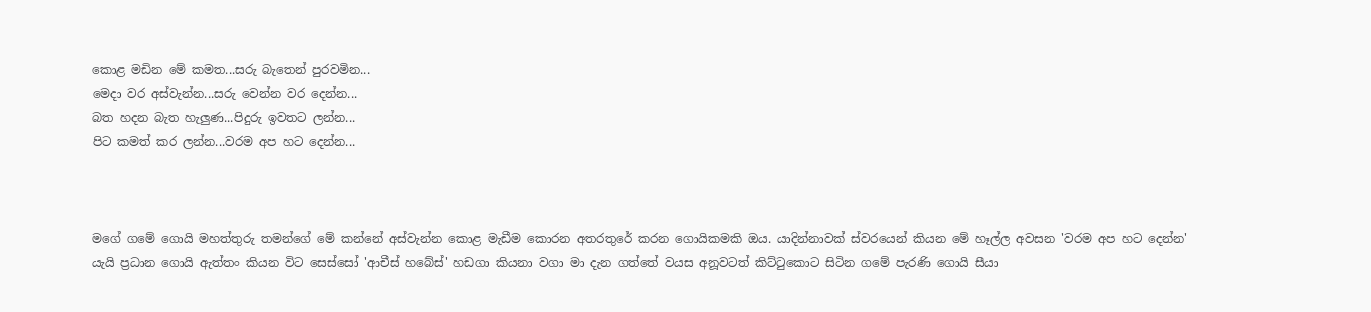කොළ මඩින මේ කමත...සරු බැතෙන් පුරවමින...
මෙදා වර අස්වැන්න...සරු වෙන්න වර දෙන්න...
බත හදන බැත හැලුණ...පිදුරු ඉවතට ලන්න...
පිට කමත් කර ලන්න...වරම අප හට දෙන්න...



මගේ ගමේ ගොයි මහත්තුරු තමන්ගේ මේ කන්නේ අස්වැන්න කොළ මැඩීම කොරන අතරතුරේ කරන ගොයිකමකි ඔය. යාදින්නාවක් ස්වරයෙන් කියන මේ හෑල්ල අවසන 'වරම අප හට දෙන්න' යැයි ප්‍රධාන ගොයි ඇත්තං කියන විට සෙස්සෝ 'ආචීස් හබේස්' හඩගා කියනා වගා මා දැන ගත්තේ වයස අනූවටත් කිට්ටුකොට සිටින ගමේ පැරණි ගොයි සීයා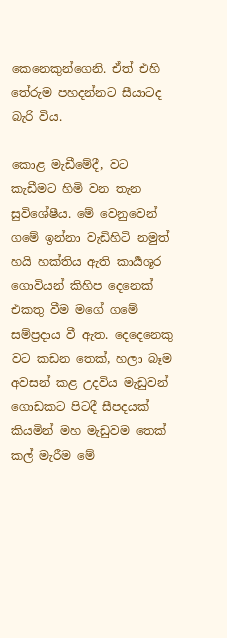කෙනෙකුන්ගෙනි. ඒත් එහි තේරුම පහදන්නට සීයාටද බැරි විය.

කොළ මැඩීමේදී, වට කැඩීමට හිමි වන තැන සුවිශේෂීය. මේ වෙනුවෙන් ගමේ ඉන්නා වැඩිහිටි නමුත් හයි හක්තිය ඇති කාර්‍යශූර ගොවියන් කිහිප දෙනෙක් එකතු වීම මගේ ගමේ සම්ප්‍රදාය වී ඇත. දෙදෙනෙකු වට කඩන තෙක්, හලා බෑම අවසන් කළ උදවිය මැඩුවන් ගොඩකට පිටදී සීපදයක් කියමින් මහ මැඩුවම තෙක් කල් මැරීම මේ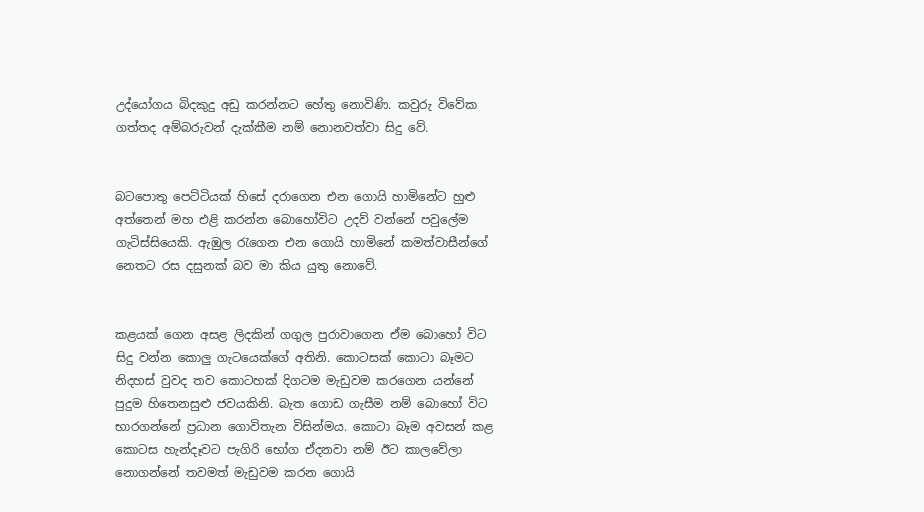උද්යෝගය බිදකුදු අඩු කරන්නට හේතු නොවිණි. කවුරු විවේක ගත්තද අම්බරුවන් දැක්කීම නම් නොනවත්වා සිදු වේ.


බටපොතු පෙට්ටියක් හිසේ දරාගෙන එන ගොයි හාමිනේට හුළු අත්තෙන් මහ එළි කරන්න බොහෝවිට උදව් වන්නේ පවුලේම ගැටිස්සියෙකි. ඇඹුල රැගෙන එන ගොයි හාමිනේ කමත්වාසීන්ගේ නෙතට රස දසුනක් බව මා කිය යුතු නොවේ.


කළයක් ගෙන අසළ ලිදකින් ගගුල පුරාවාගෙන ඒම බොහෝ විට සිදු වන්න කොලු ගැටයෙක්ගේ අතිනි. කොටසක් කොටා බෑමට නිදහස් වුවද තව කොටහක් දිගටම මැඩුවම කරගෙන යන්නේ පුදුම හිතෙනසුළු ජවයකිනි. බැත ගොඩ ගැසීම නම් බොහෝ විට භාරගන්නේ ප්‍රධාන ගොවිතැන විසින්මය. කොටා බෑම අවසන් කළ කොටස හැන්දෑවට පැගිරි භෝග ඒදනවා නම් ඊට කාලවේලා නොගන්නේ තවමත් මැඩුවම කරන ගොයි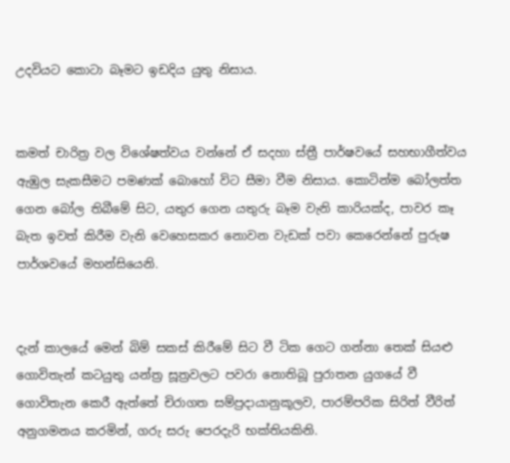උදවියට කොටා බෑමට ඉඩදිය යුතු නිසාය.


කමත් චාරිත්‍ර වල විශේෂත්වය වන්නේ ඒ සදහා ස්ත්‍රී පාර්ෂවයේ සහභාගීත්වය ඇඹුල සැකසීමට පමණක් බොහෝ විට සීමා වීම නිසාය. කොටින්ම බෝලත්ත ගෙන බෝල තිබීමේ සිට, යතුර ගෙන යතුරු බෑම වැනි කාරියක්ද, පාවර කෑ බැත ඉවත් කිරීම වැනි වෙහෙසකර නොවන වැඩක් පවා කෙරෙන්නේ පුරුෂ පාර්ශවයේ මහන්සියෙනි.


දැන් කාලයේ මෙන් බිම් සකස් කිරීමේ සිට වී ටික ගෙට ගන්නා තෙක් සියළු ගොවිතැන් කටයුතු යන්ත්‍ර සූත්‍රවලට පවරා නොතිබූ පුරාතන යුගයේ වී ගොවිතැන කෙරී ඇත්තේ චිරාගත සම්ප්‍රදායානුකූලව, පාරම්පරික සිරිත් වීරිත් අනුගමනය කරමින්, ගරු සරු පෙරදැරි භක්තියකිනි.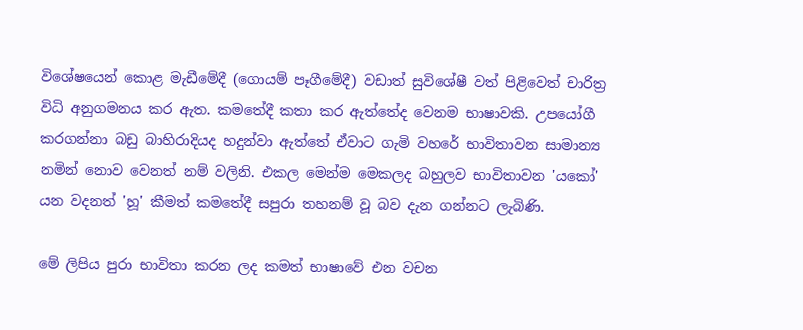විශේෂයෙන් කොළ මැඩීමේදී (ගොයම් පෑගීමේදී) වඩාත් සුවිශේෂී වත් පිළිවෙත් චාරිත්‍ර විධි අනුගමනය කර ඇත. කමතේදී කතා කර ඇත්තේද වෙනම භාෂාවකි. උපයෝගී කරගන්නා බඩු බාහිරාදියද හදුන්වා ඇත්තේ ඒවාට ගැමි වහරේ භාවිතාවන සාමාන්‍ය නමින් නොව වෙනත් නම් වලිනි. එකල මෙන්ම මෙකලද බහුලව භාවිතාවන 'යකෝ' යන වදනත් 'හූ' කීමත් කමතේදී සපුරා තහනම් වූ බව දැන ගන්නට ලැබිණි.

මේ ලිපිය පුරා භාවිතා කරන ලද කමත් භාෂාවේ එන වචන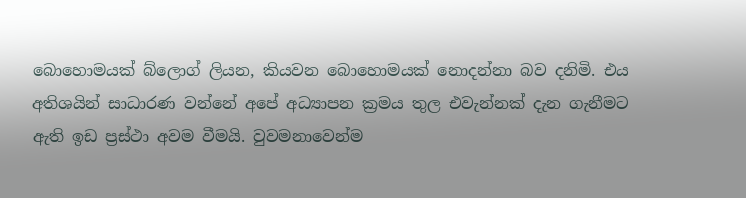බොහොමයක් බ්ලොග් ලියන, කියවන බොහොමයක් නොදන්නා බව දනිමි. එය අතිශයින් සාධාරණ වන්නේ අපේ අධ්‍යාපන ක්‍රමය තුල එවැන්නක් දැන ගැනීමට ඇති ඉඩ ප්‍රස්ථා අවම වීමයි. වුවමනාවෙන්ම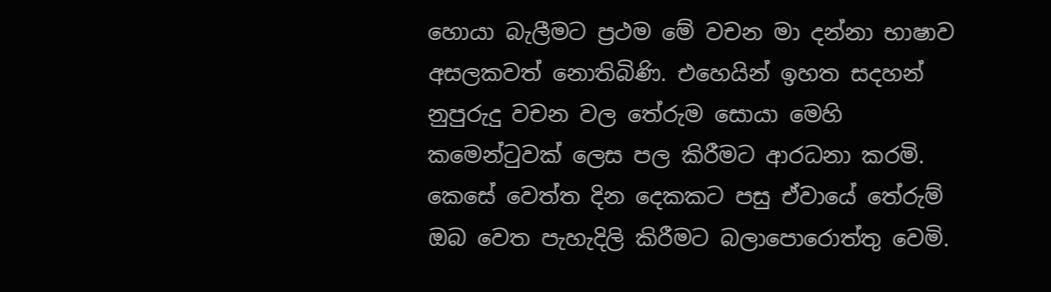හොයා බැලීමට ප්‍රථම මේ වචන මා දන්නා භාෂාව අසලකවත් නොතිබිණි. එහෙයින් ඉහත සදහන් නුපුරුදු වචන වල තේරුම සොයා මෙහි කමෙන්ටුවක් ලෙස පල කිරීමට ආරධනා කරමි. කෙසේ වෙත්ත දින දෙකකට පසු ඒවායේ තේරුම් ඔබ වෙත පැහැදිලි කිරීමට බලාපොරොත්තු වෙමි.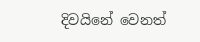දිවයිනේ වෙනත්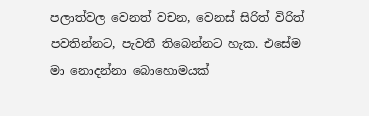පලාත්වල වෙනත් වචන, වෙනස් සිරිත් විරිත් පවතින්නට, පැවතී තිබෙන්නට හැක. එසේම මා නොදන්නා බොහොමයක්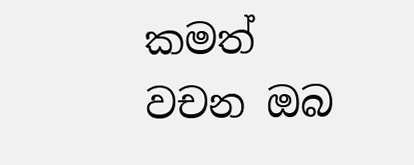කමත් වචන ඔබ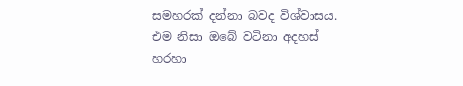සමහරක් දන්නා බවද විශ්වාසය. එම නිසා ඔබේ වටිනා අදහස් හරහා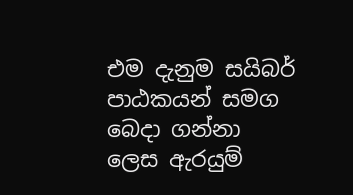එම දැනුම සයිබර් පාඨකයන් සමග බෙදා ගන්නා ලෙස ඇරයුම්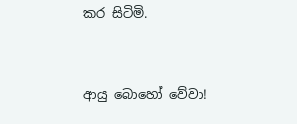කර සිටිමි.


ආයු බොහෝ වේවා!